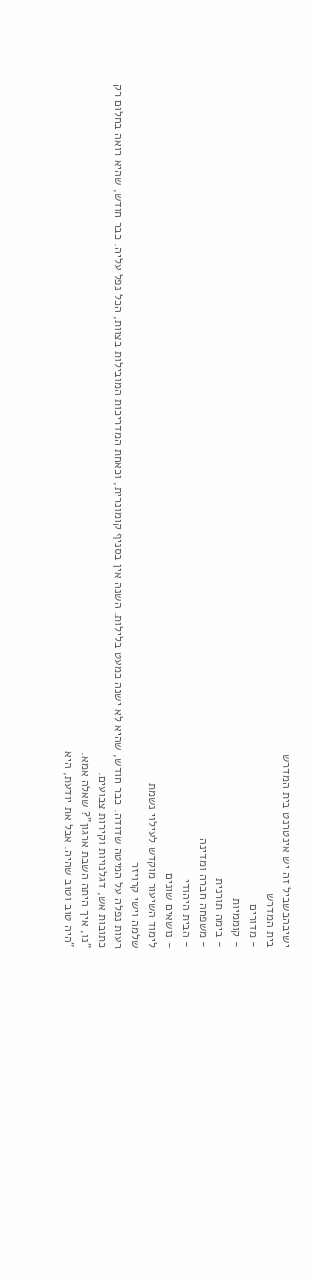ישיבהבשביל זה יש אינטרנט בית המדרש
בית המדרש
- מדורים
- קוממיות
- בימה תורנית
- משפחה חברה ומדינה
- הבית היהודי
- נושאים שונים
לימוד השיעור מוקדש לעילוי נשמת
שלמה וישי קרויזר
רעות נפלה על המיטה שדודה. כבר חודש, שהיא לא ישנה כמעט בלילות. השנה אין בסניף קומונרית, וכאחת המדריכות המובילות בצוות, הכל נפל עליה. כבר חודש, שהיא רואה בחלום רק כתובות אש, דגלנויות וקירות צבועים.
"נו, איך היתה השבת ארגון"? שאלה אמא.
"היה טוב וטוב שהיה. אבל את יודעת, היא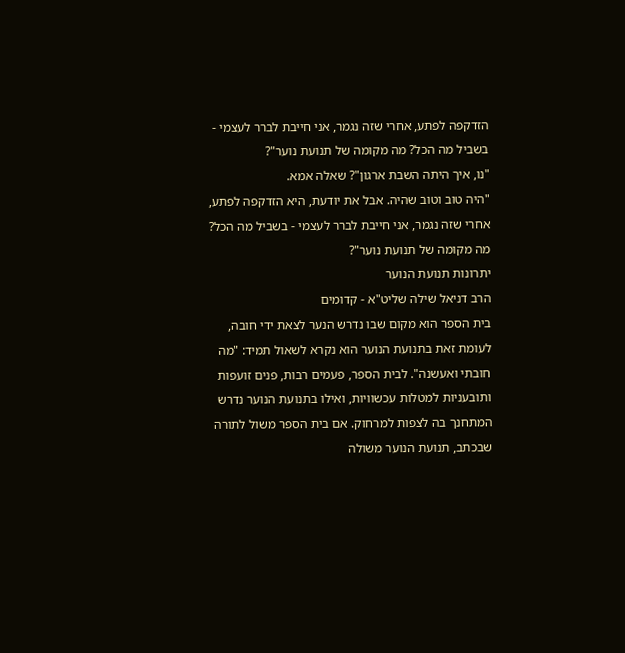הזדקפה לפתע, אחרי שזה נגמר, אני חייבת לברר לעצמי - בשביל מה הכל? מה מקומה של תנועת נוער"?
"נו, איך היתה השבת ארגון"? שאלה אמא.
"היה טוב וטוב שהיה. אבל את יודעת, היא הזדקפה לפתע, אחרי שזה נגמר, אני חייבת לברר לעצמי - בשביל מה הכל? מה מקומה של תנועת נוער"?
יתרונות תנועת הנוער
הרב דניאל שילה שליט"א - קדומים
בית הספר הוא מקום שבו נדרש הנער לצאת ידי חובה, לעומת זאת בתנועת הנוער הוא נקרא לשאול תמיד: "מה חובתי ואעשנה". לבית הספר, פעמים רבות, פנים זועפות ותובעניות למטלות עכשוויות, ואילו בתנועת הנוער נדרש המתחנך בה לצפות למרחוק. אם בית הספר משול לתורה שבכתב, תנועת הנוער משולה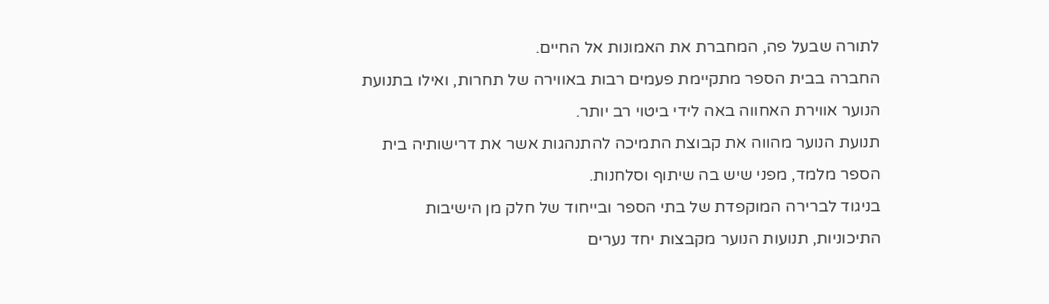לתורה שבעל פה, המחברת את האמונות אל החיים.
החברה בבית הספר מתקיימת פעמים רבות באווירה של תחרות, ואילו בתנועת הנוער אווירת האחווה באה לידי ביטוי רב יותר.
תנועת הנוער מהווה את קבוצת התמיכה להתנהגות אשר את דרישותיה בית הספר מלמד, מפני שיש בה שיתוף וסלחנות.
בניגוד לברירה המוקפדת של בתי הספר ובייחוד של חלק מן הישיבות התיכוניות, תנועות הנוער מקבצות יחד נערים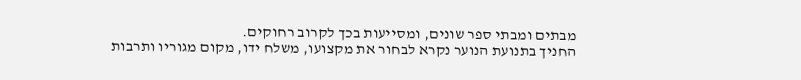מבתים ומבתי ספר שונים, ומסייעות בכך לקרוב רחוקים.
החניך בתנועת הנוער נקרא לבחור את מקצועו, משלח ידו, מקום מגוריו ותרבות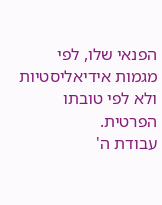הפנאי שלו, לפי מגמות אידיאליסטיות ולא לפי טובתו הפרטית.
עבודת ה'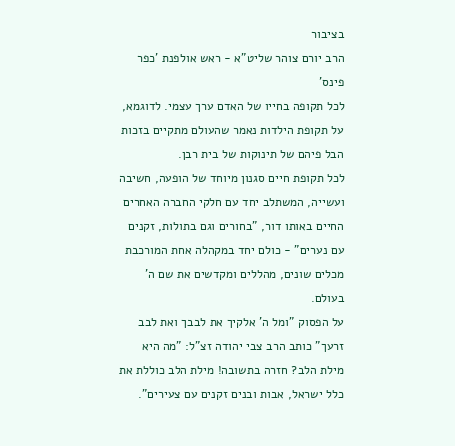בציבור
הרב יורם צוהר שליט"א - ראש אולפנת 'כפר פינס'
לכל תקופה בחייו של האדם ערך עצמי. לדוגמא, על תקופת הילדות נאמר שהעולם מתקיים בזכות הבל פיהם של תינוקות של בית רבן.
לכל תקופת חיים סגנון מיוחד של הופעה, חשיבה ועשייה, המשתלב יחד עם חלקי החברה האחרים החיים באותו דור, "בחורים וגם בתולות, זקנים עם נערים" - כולם יחד במקהלה אחת המורכבת מכלים שונים, מהללים ומקדשים את שם ה' בעולם.
על הפסוק "ומל ה' אלקיך את לבבך ואת לבב זרעך" כותב הרב צבי יהודה זצ"ל: "מה היא מילת הלב? חזרה בתשובה! מילת הלב כוללת את כלל ישראל, אבות ובנים זקנים עם צעירים".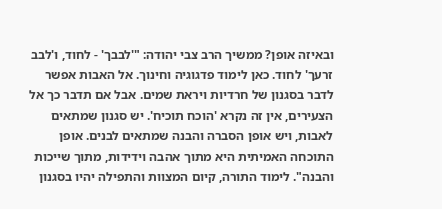ובאיזה אופן? ממשיך הרב צבי יהודה: "'לבבך' - לחוד, ו'לבב זרעך' לחוד. כאן לימוד פדגוגיה וחינוך. אל האבות אפשר לדבר בסגנון של חרדיות ויראת שמים. אבל אם תדבר כך אל הצעירים, אין זה נקרא 'הוכח תוכיח'. יש סגנון שמתאים לאבות, ויש אופן הסברה והבנה שמתאים לבנים. אופן התוכחה האמיתית היא מתוך אהבה וידידות, מתוך שייכות והבנה". לימוד התורה, קיום המצוות והתפילה יהיו בסגנון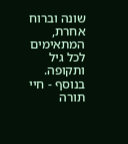שונה וברוח אחרת, המתאימים לכל גיל ותקופה.
בנוסף - חיי תורה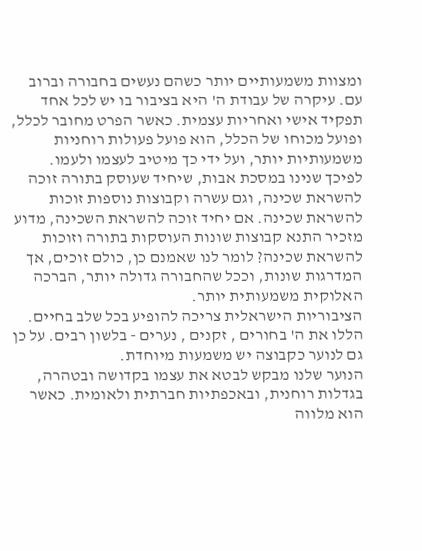ומצוות משמעותיים יותר כשהם נעשים בחבורה וברוב עם. עיקרה של עבודת ה' היא בציבור בו יש לכל אחד תפקיד אישי ואחריות עצמית. כאשר הפרט מחובר לכלל, ופועל מכוחו של הכלל, הוא פועל פעולות רוחניות משמעותיות יותר, ועל ידי כך מיטיב לעצמו ולעמו.
לפיכך שנינו במסכת אבות, שיחיד שעוסק בתורה זוכה להשראת שכינה, וגם עשרה וקבוצות נוספות זוכות להשראת שכינה. אם יחיד זוכה להשראת השכינה, מדוע מזכיר התנא קבוצות שונות העוסקות בתורה וזוכות להשראת שכינה? לומר לנו שאמנם כן, כולם זוכים, אך המדרגות שונות, וככל שהחבורה גדולה יותר, הברכה האלוקית משמעותית יותר.
הציבוריות הישראלית צריכה להופיע בכל שלב בחיים. הללו את ה' בחורים , זקנים , נערים - בלשון רבים. על כן גם לנוער כקבוצה יש משמעות מיוחדת.
הנוער שלנו מבקש לבטא את עצמו בקדושה ובטהרה, בגדלות רוחנית, ובאכפתיות חברתית ולאומית. כאשר הוא מלווה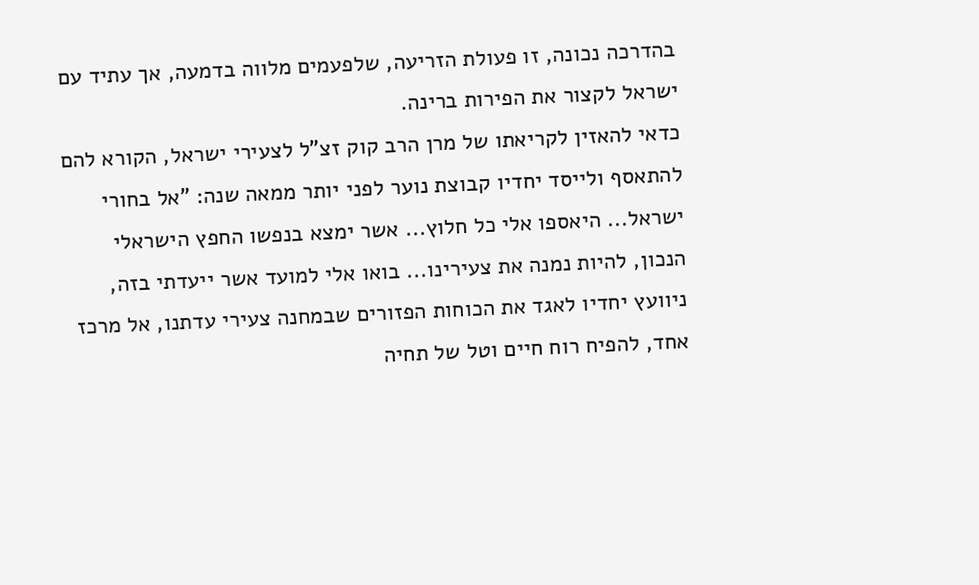בהדרכה נכונה, זו פעולת הזריעה, שלפעמים מלווה בדמעה, אך עתיד עם ישראל לקצור את הפירות ברינה.
כדאי להאזין לקריאתו של מרן הרב קוק זצ"ל לצעירי ישראל, הקורא להם להתאסף ולייסד יחדיו קבוצת נוער לפני יותר ממאה שנה: "אל בחורי ישראל... היאספו אלי כל חלוץ... אשר ימצא בנפשו החפץ הישראלי הנכון, להיות נמנה את צעירינו... בואו אלי למועד אשר ייעדתי בזה, ניוועץ יחדיו לאגד את הכוחות הפזורים שבמחנה צעירי עדתנו, אל מרכז אחד, להפיח רוח חיים וטל של תחיה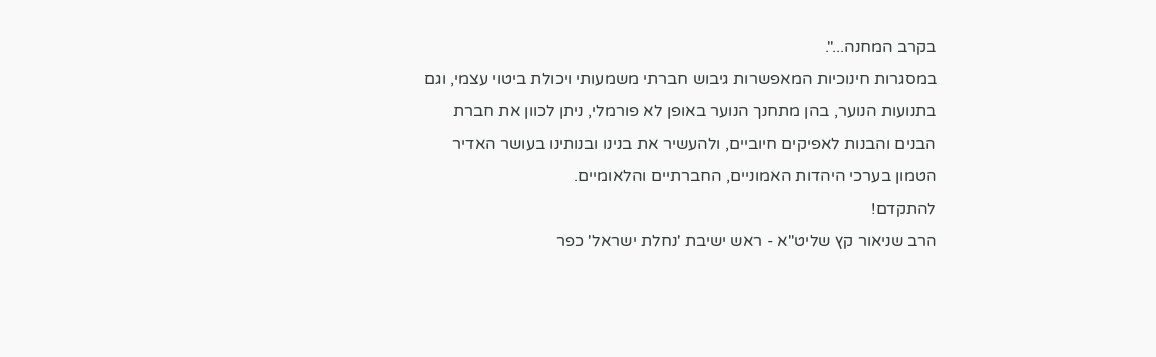בקרב המחנה...".
במסגרות חינוכיות המאפשרות גיבוש חברתי משמעותי ויכולת ביטוי עצמי, וגם בתנועות הנוער, בהן מתחנך הנוער באופן לא פורמלי, ניתן לכוון את חברת הבנים והבנות לאפיקים חיוביים, ולהעשיר את בנינו ובנותינו בעושר האדיר הטמון בערכי היהדות האמוניים, החברתיים והלאומיים.
להתקדם!
הרב שניאור קץ שליט"א - ראש ישיבת 'נחלת ישראל' כפר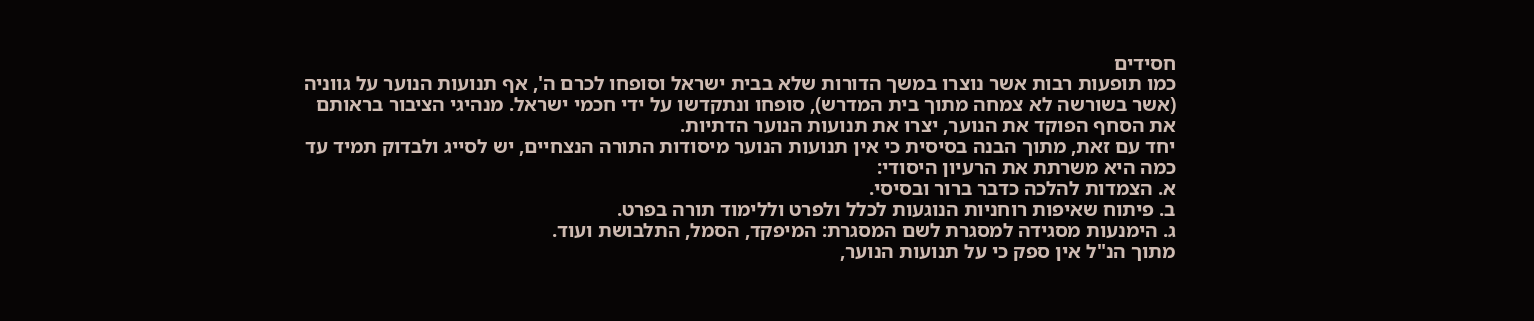חסידים
כמו תופעות רבות אשר נוצרו במשך הדורות שלא בבית ישראל וסופחו לכרם ה', אף תנועות הנוער על גווניה (אשר בשורשה לא צמחה מתוך בית המדרש), סופחו ונתקדשו על ידי חכמי ישראל. מנהיגי הציבור בראותם את הסחף הפוקד את הנוער, יצרו את תנועות הנוער הדתיות.
יחד עם זאת, מתוך הבנה בסיסית כי אין תנועות הנוער מיסודות התורה הנצחיים, יש לסייג ולבדוק תמיד עד כמה היא משרתת את הרעיון היסודי:
א. הצמדות להלכה כדבר ברור ובסיסי.
ב. פיתוח שאיפות רוחניות הנוגעות לכלל ולפרט וללימוד תורה בפרט.
ג. הימנעות מסגידה למסגרת לשם המסגרת: המיפקד, הסמל, התלבושת ועוד.
מתוך הנ"ל אין ספק כי על תנועות הנוער,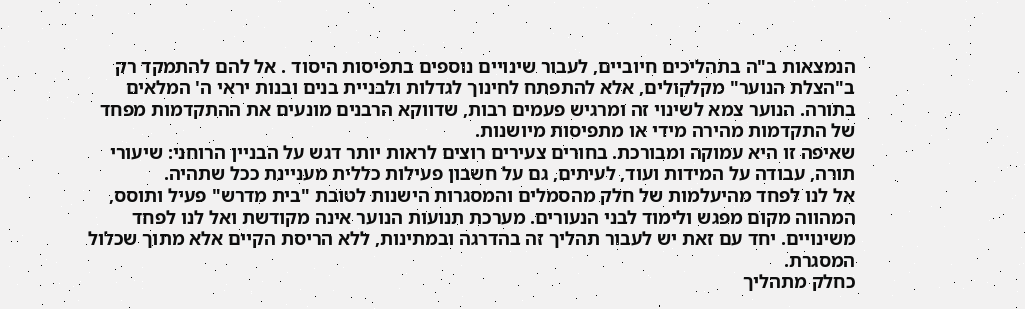הנמצאות ב"ה בתהליכים חיוביים, לעבור שינויים נוספים בתפיסות היסוד . אל להם להתמקד רק ב"הצלת הנוער" מקלקולים, אלא להתפתח לחינוך לגדלות ולבניית בנים ובנות יראי ה' המלאים בתורה. הנוער צמא לשינוי זה ומרגיש פעמים רבות, שדווקא הרבנים מונעים את ההתקדמות מפחד של התקדמות מהירה מידי או מתפיסות מיושנות.
שאיפה זו היא עמוקה ומבורכת. בחורים צעירים רוצים לראות יותר דגש על הבניין הרוחני: שיעורי תורה, עבודה על המידות ועוד, לעיתים, גם על חשבון פעילות כללית מעניינת ככל שתהיה.
אל לנו לפחד מהיעלמות של חלק מהסמלים והמסגרות הישנות לטובת "בית מדרש" פעיל ותוסס, המהווה מקום מפגש ולימוד לבני הנעורים. מערכת תנועות הנוער אינה מקודשת ואל לנו לפחד משינויים. יחד עם זאת יש לעבור תהליך זה בהדרגה ובמתינות, ללא הריסת הקיים אלא מתוך שכלול המסגרת.
כחלק מתהליך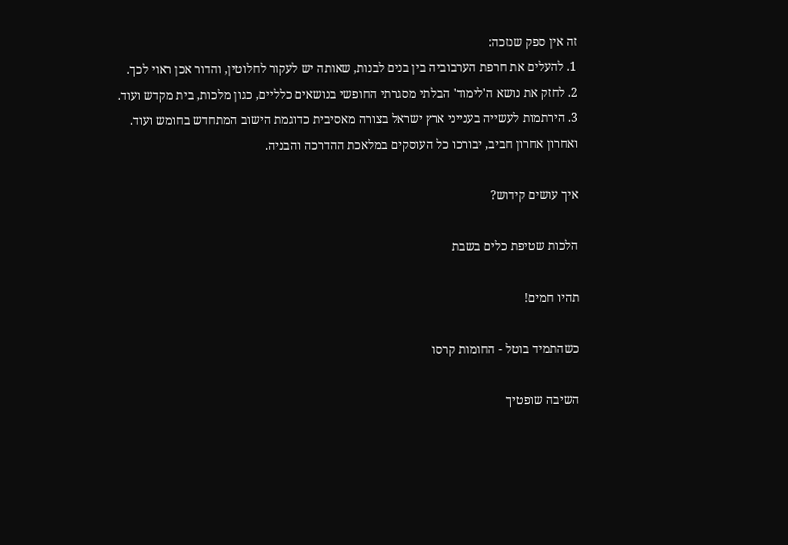זה אין ספק שנזכה:
1. להעלים את חרפת הערבוביה בין בנים לבנות, שאותה יש לעקור לחלוטין, והדור אכן ראוי לכך.
2. לחזק את נושא ה'לימוד' הבלתי מסגרתי החופשי בנושאים כלליים, כגון מלכות, בית מקדש ועוד.
3. הירתמות לעשייה בענייני ארץ ישראל בצורה מאסיבית כדוגמת הישוב המתחדש בחומש ועוד.
ואחרון אחרון חביב, יבורכו כל העוסקים במלאכת ההדרכה והבניה.

איך עושים קידוש?

הלכות שטיפת כלים בשבת

תהיו חמים!

כשהתמיד בוטל - החומות קרסו

השיבה שופטיך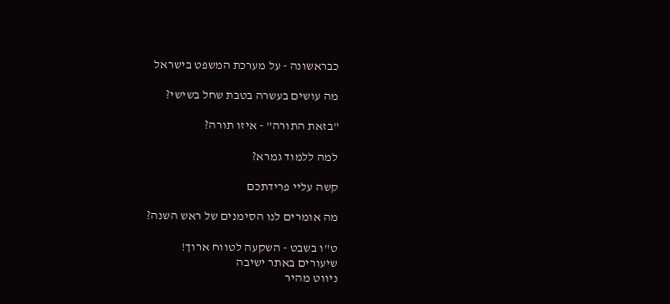כבראשונה - על מערכת המשפט בישראל

מה עושים בעשרה בטבת שחל בשישי?

"בזאת התורה" - איזו תורה?

למה ללמוד גמרא?

קשה עליי פרידתכם

מה אומרים לנו הסימנים של ראש השנה?

ט"ו בשבט - השקעה לטווח ארוך!
שיעורים באתר ישיבה
ניווט מהיר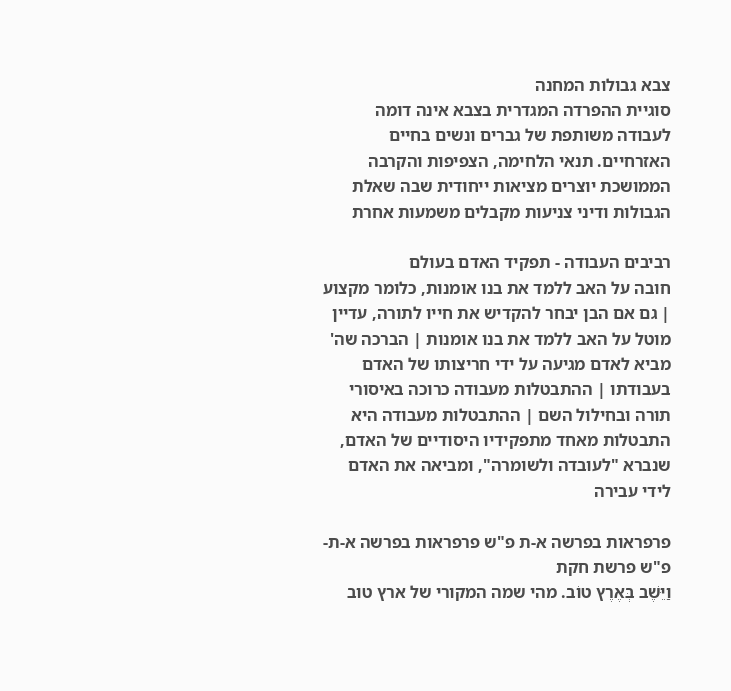צבא גבולות המחנה
סוגיית ההפרדה המגדרית בצבא אינה דומה לעבודה משותפת של גברים ונשים בחיים האזרחיים. תנאי הלחימה, הצפיפות והקרבה הממושכת יוצרים מציאות ייחודית שבה שאלת הגבולות ודיני צניעות מקבלים משמעות אחרת

רביבים העבודה - תפקיד האדם בעולם
חובה על האב ללמד את בנו אומנות, כלומר מקצוע | גם אם הבן יבחר להקדיש את חייו לתורה, עדיין מוטל על האב ללמד את בנו אומנות | הברכה שה' מביא לאדם מגיעה על ידי חריצותו של האדם בעבודתו | ההתבטלות מעבודה כרוכה באיסורי תורה ובחילול השם | ההתבטלות מעבודה היא התבטלות מאחד מתפקידיו היסודיים של האדם, שנברא "לעובדה ולשומרה", ומביאה את האדם לידי עבירה

פרפראות בפרשה א-ת פ"ש פרפראות בפרשה א-ת-פ"ש פרשת חקת
וַיֵּשֶׁב בְּאֶרֶץ טוֹב. מהי שמה המקורי של ארץ טוב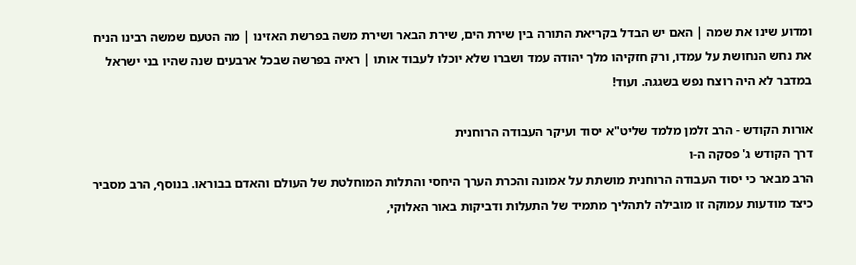ומדוע שינו את שמה | האם יש הבדל בקריאת התורה בין שירת הים, שירת הבאר ושירת משה בפרשת האזינו | מה הטעם שמשה רבינו הניח את נחש הנחושת על עמדו, ורק חזקיהו מלך יהודה עמד ושברו שלא יוכלו לעבוד אותו | ראיה בפרשה שבכל ארבעים שנה שהיו בני ישראל במדבר לא היה רוצח נפש בשגגה. ועוד!

אורות הקודש - הרב זלמן מלמד שליט"א יסוד ועיקר העבודה הרוחנית
דרך הקודש ג' פסקה ה-ו
הרב מבאר כי יסוד העבודה הרוחנית מושתת על אמונה והכרת הערך היחסי והתלות המוחלטת של העולם והאדם בבוראו. בנוסף, הרב מסביר כיצד מודעות עמוקה זו מובילה לתהליך מתמיד של התעלות ודביקות באור האלוקי,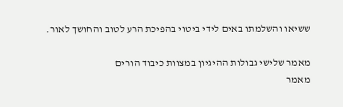ששיאו והשלמתו באים לידי ביטוי בהפיכת הרע לטוב והחושך לאור.

מאמר שלישי גבולות ההיגיון במצוות כיבוד הורים
מאמר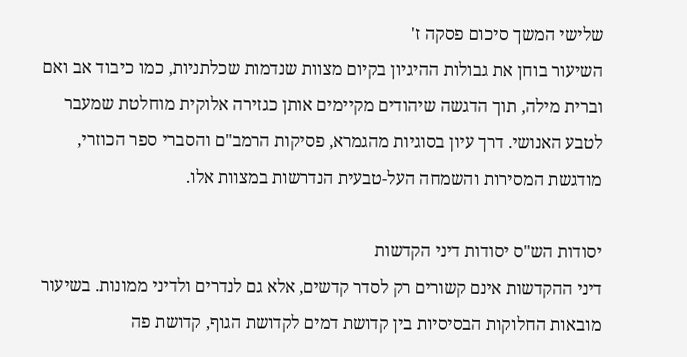שלישי המשך סיכום פסקה ז'
השיעור בוחן את גבולות ההיגיון בקיום מצוות שנדמות שכלתניות, כמו כיבוד אב ואם וברית מילה, תוך הדגשה שיהודים מקיימים אותן כגזירה אלוקית מוחלטת שמעבר לטבע האנושי. דרך עיון בסוגיות מהגמרא, פסיקות הרמב"ם והסברי ספר הכוזרי, מודגשת המסירות והשמחה העל-טבעית הנדרשות במצוות אלו.

יסודות הש"ס יסודות דיני הקדשות
דיני ההקדשות אינם קשורים רק לסדר קדשים, אלא גם לנדרים ולדיני ממונות. בשיעור מובאות החלוקות הבסיסיות בין קדושת דמים לקדושת הגוף, קדושת פה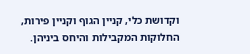וקדושת כלי, קניין הגוף וקניין פירות, החלוקות המקבילות והיחס ביניהן.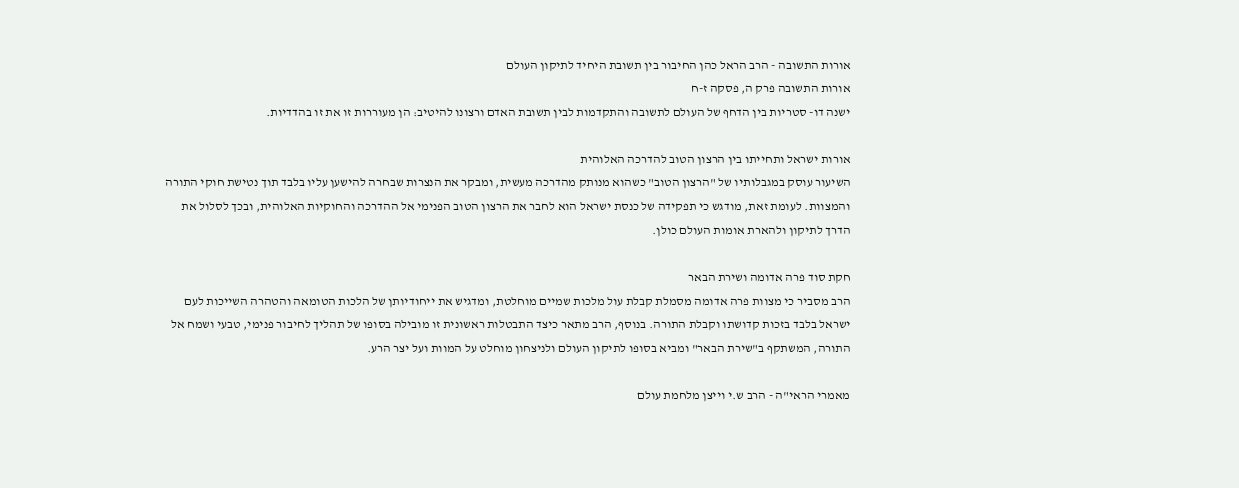אורות התשובה - הרב הראל כהן החיבור בין תשובת היחיד לתיקון העולם
אורות התשובה פרק ה, פסקה ז-ח
ישנה דו- סטריות בין הדחף של העולם לתשובה והתקדמות לבין תשובת האדם ורצונו להיטיב: הן מעוררות זו את זו בהדדיות.

אורות ישראל ותחייתו בין הרצון הטוב להדרכה האלוהית
השיעור עוסק במגבלותיו של "הרצון הטוב" כשהוא מנותק מהדרכה מעשית, ומבקר את הנצרות שבחרה להישען עליו בלבד תוך נטישת חוקי התורה והמצוות. לעומת זאת, מודגש כי תפקידה של כנסת ישראל הוא לחבר את הרצון הטוב הפנימי אל ההדרכה והחוקיות האלוהית, ובכך לסלול את הדרך לתיקון ולהארת אומות העולם כולן.

חקת סוד פרה אדומה ושירת הבאר
הרב מסביר כי מצוות פרה אדומה מסמלת קבלת עול מלכות שמיים מוחלטת, ומדגיש את ייחודיותן של הלכות הטומאה והטהרה השייכות לעם ישראל בלבד בזכות קדושתו וקבלת התורה. בנוסף, הרב מתאר כיצד התבטלות ראשונית זו מובילה בסופו של תהליך לחיבור פנימי, טבעי ושמח אל התורה, המשתקף ב"שירת הבאר" ומביא בסופו לתיקון העולם ולניצחון מוחלט על המוות ועל יצר הרע.

מאמרי הראי"ה - הרב ש.י וייצן מלחמת עולם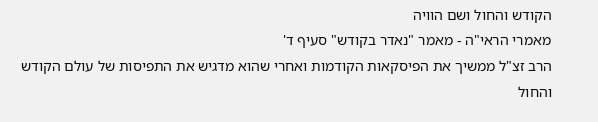הקודש והחול ושם הוויה
מאמרי הראי"ה - מאמר "נאדר בקודש" סעיף ד'
הרב זצ"ל ממשיך את הפיסקאות הקודמות ואחרי שהוא מדגיש את התפיסות של עולם הקודש והחול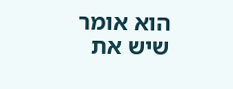הוא אומר שיש את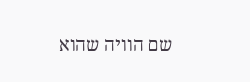שם הוויה שהוא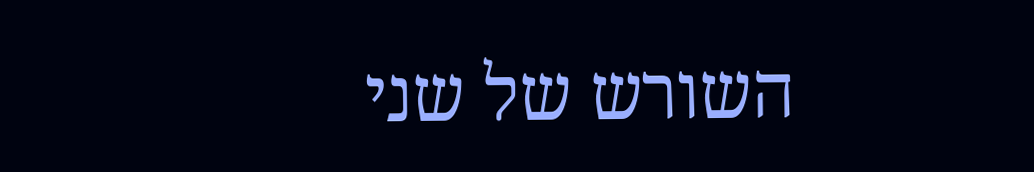השורש של שני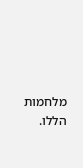מלחמות הללו.